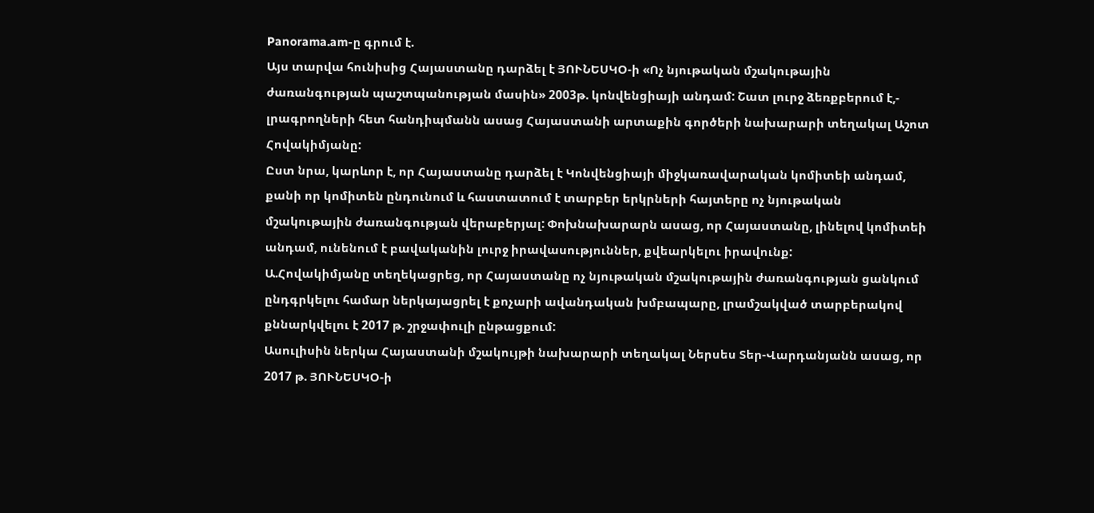Panorama.am-ը գրում է.
Այս տարվա հունիսից Հայաստանը դարձել է ՅՈՒՆԵՍԿՕ-ի «Ոչ նյութական մշակութային ժառանգության պաշտպանության մասին» 2003թ. կոնվենցիայի անդամ: Շատ լուրջ ձեռքբերում է,- լրագրողների հետ հանդիպմանն ասաց Հայաստանի արտաքին գործերի նախարարի տեղակալ Աշոտ Հովակիմյանը:
Ըստ նրա, կարևոր է, որ Հայաստանը դարձել է Կոնվենցիայի միջկառավարական կոմիտեի անդամ, քանի որ կոմիտեն ընդունում և հաստատում է տարբեր երկրների հայտերը ոչ նյութական մշակութային ժառանգության վերաբերյալ: Փոխնախարարն ասաց, որ Հայաստանը, լինելով կոմիտեի անդամ, ունենում է բավականին լուրջ իրավասություններ, քվեարկելու իրավունք:
Ա.Հովակիմյանը տեղեկացրեց, որ Հայաստանը ոչ նյութական մշակութային ժառանգության ցանկում ընդգրկելու համար ներկայացրել է քոչարի ավանդական խմբապարը, լրամշակված տարբերակով քննարկվելու է 2017 թ. շրջափուլի ընթացքում:
Ասուլիսին ներկա Հայաստանի մշակույթի նախարարի տեղակալ Ներսես Տեր-Վարդանյանն ասաց, որ 2017 թ. ՅՈՒՆԵՍԿՕ-ի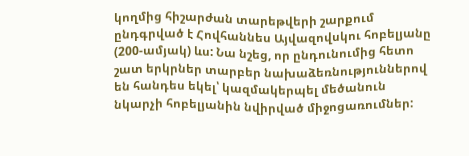կողմից հիշարժան տարեթվերի շարքում ընդգրված է Հովհաննես Այվազովսկու հոբելյանը (200-ամյակ) ևս: Նա նշեց, որ ընդունումից հետո շատ երկրներ տարբեր նախաձեռնություններով են հանդես եկել՝ կազմակերպել մեծանուն նկարչի հոբելյանին նվիրված միջոցառումներ: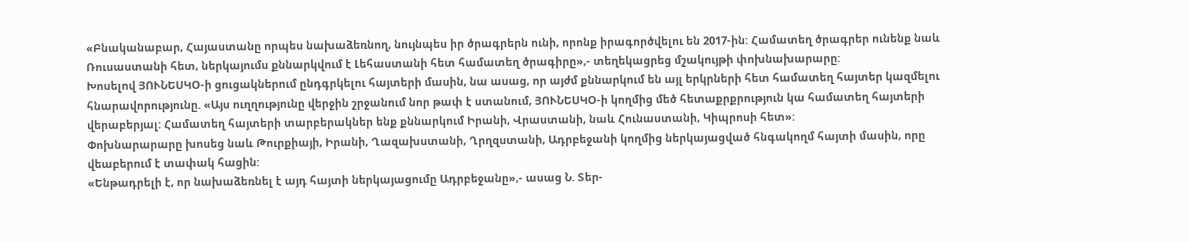«Բնականաբար, Հայաստանը որպես նախաձեռնող, նույնպես իր ծրագրերն ունի, որոնք իրագործվելու են 2017-ին: Համատեղ ծրագրեր ունենք նաև Ռուսաստանի հետ, ներկայումս քննարկվում է Լեհաստանի հետ համատեղ ծրագիրը»,- տեղեկացրեց մշակույթի փոխնախարարը:
Խոսելով ՅՈՒՆԵՍԿՕ-ի ցուցակներում ընդգրկելու հայտերի մասին, նա ասաց, որ այժմ քննարկում են այլ երկրների հետ համատեղ հայտեր կազմելու հնարավորությունը. «Այս ուղղությունը վերջին շրջանում նոր թափ է ստանում, ՅՈՒՆԵՍԿՕ-ի կողմից մեծ հետաքրքրություն կա համատեղ հայտերի վերաբերյալ: Համատեղ հայտերի տարբերակներ ենք քննարկում Իրանի, Վրաստանի, նաև Հունաստանի, Կիպրոսի հետ»:
Փոխնարարարը խոսեց նաև Թուրքիայի, Իրանի, Ղազախստանի, Ղրղզստանի, Ադրբեջանի կողմից ներկայացված հնգակողմ հայտի մասին, որը վեաբերում է տափակ հացին:
«Ենթադրելի է, որ նախաձեռնել է այդ հայտի ներկայացումը Ադրբեջանը»,- ասաց Ն. Տեր-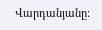Վարդանյանը: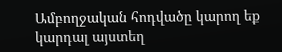Ամբողջական հոդվածը կարող եք կարդալ այստեղ